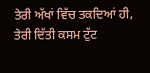ਤੇਰੀ ਅੱਖਾਂ ਵਿੱਚ ਤਕਦਿਆਂ ਹੀ,
ਤੇਰੀ ਦਿੱਤੀ ਕਸਮ ਟੁੱਟ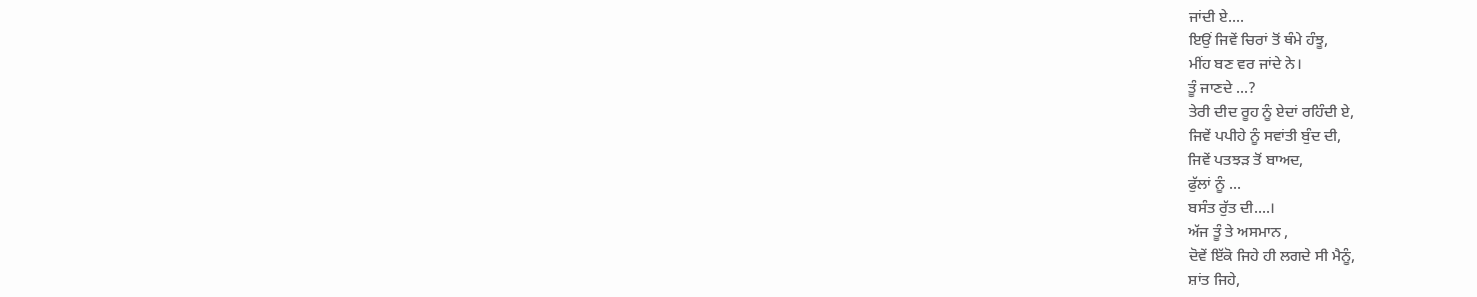ਜਾਂਦੀ ਏ....
ਇਉਂ ਜਿਵੇਂ ਚਿਰਾਂ ਤੋਂ ਥੰਮੇ ਹੰਝੂ,
ਮੀਂਹ ਬਣ ਵਰ ਜਾਂਦੇ ਨੇ।
ਤੂੰ ਜਾਣਦੇ ...?
ਤੇਰੀ ਦੀਦ ਰੂਹ ਨੂੰ ਏਦਾਂ ਰਹਿੰਦੀ ਏ,
ਜਿਵੇਂ ਪਪੀਹੇ ਨੂੰ ਸਵਾਂਤੀ ਬੁੰਦ ਦੀ,
ਜਿਵੇਂ ਪਤਝੜ ਤੋਂ ਬਾਅਦ,
ਫੁੱਲਾਂ ਨੂੰ ...
ਬਸੰਤ ਰੁੱਤ ਦੀ....।
ਅੱਜ ਤੂੰ ਤੇ ਅਸਮਾਨ ,
ਦੋਵੇਂ ਇੱਕੋ ਜਿਹੇ ਹੀ ਲਗਦੇ ਸੀ ਮੈਨੂੰ,
ਸ਼ਾਂਤ ਜਿਹੇ,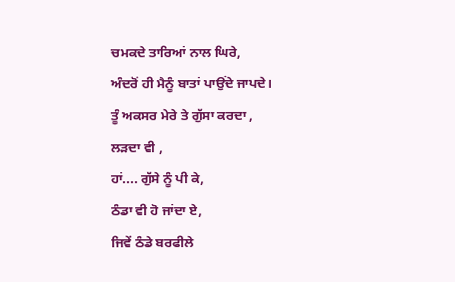ਚਮਕਦੇ ਤਾਰਿਆਂ ਨਾਲ ਘਿਰੇ,
ਅੰਦਰੋਂ ਹੀ ਮੈਨੂੰ ਬਾਤਾਂ ਪਾਉਂਦੇ ਜਾਪਦੇ।
ਤੂੰ ਅਕਸਰ ਮੇਰੇ ਤੇ ਗੁੱਸਾ ਕਰਦਾ ,
ਲੜਦਾ ਵੀ ,
ਹਾਂ.... ਗੁੱਸੇ ਨੂੰ ਪੀ ਕੇ,
ਠੰਡਾ ਵੀ ਹੋ ਜਾਂਦਾ ਏ,
ਜਿਵੇਂ ਠੰਡੇ ਬਰਫੀਲੇ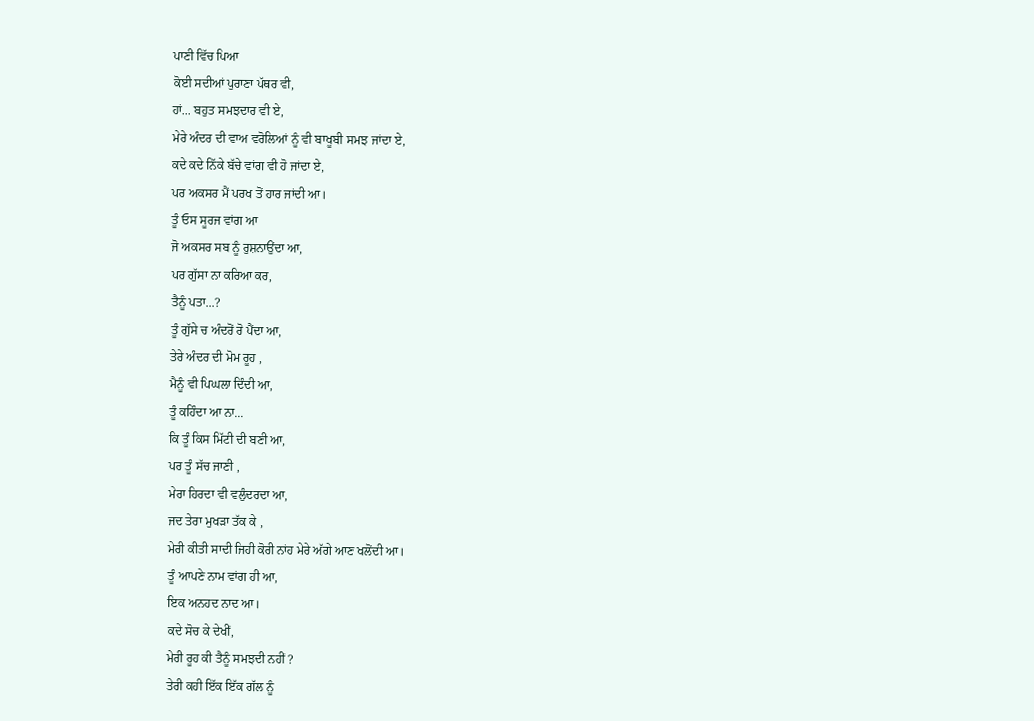ਪਾਣੀ ਵਿੱਚ ਪਿਆ
ਕੋਈ ਸਦੀਆਂ ਪੁਰਾਣਾ ਪੱਥਰ ਵੀ,
ਹਾਂ... ਬਹੁਤ ਸਮਝਦਾਰ ਵੀ ਏ,
ਮੇਰੇ ਅੰਦਰ ਦੀ ਵਾਅ ਵਰੋਲਿਆਂ ਨੂੰ ਵੀ ਬਾਖੂਬੀ ਸਮਝ ਜਾਂਦਾ ਏ,
ਕਦੇ ਕਦੇ ਨਿੱਕੇ ਬੱਚੇ ਵਾਂਗ ਵੀ ਹੋ ਜਾਂਦਾ ਏ,
ਪਰ ਅਕਸਰ ਮੈਂ ਪਰਖ ਤੋਂ ਹਾਰ ਜਾਂਦੀ ਆ।
ਤੂੰ ਓਸ ਸੂਰਜ ਵਾਂਗ ਆ
ਜੋ ਅਕਸਰ ਸਬ ਨੂੰ ਰੁਸ਼ਨਾਉਂਦਾ ਆ,
ਪਰ ਗੁੱਸਾ ਨਾ ਕਰਿਆ ਕਰ,
ਤੈਨੂੰ ਪਤਾ...?
ਤੂੰ ਗੁੱਸੇ ਚ ਅੰਦਰੋਂ ਰੋ ਪੈਂਦਾ ਆ,
ਤੇਰੇ ਅੰਦਰ ਦੀ ਮੋਮ ਰੂਹ ,
ਮੈਨੂੰ ਵੀ ਪਿਘਲਾ ਦਿੰਦੀ ਆ,
ਤੂੰ ਕਹਿੰਦਾ ਆ ਨਾ...
ਕਿ ਤੂੰ ਕਿਸ ਮਿੱਟੀ ਦੀ ਬਣੀ ਆ,
ਪਰ ਤੂੰ ਸੱਚ ਜਾਣੀ ,
ਮੇਰਾ ਹਿਰਦਾ ਵੀ ਵਲੁੰਦਰਦਾ ਆ,
ਜਦ ਤੇਰਾ ਮੁਖੜਾ ਤੱਕ ਕੇ ,
ਮੇਰੀ ਕੀਤੀ ਸਾਦੀ ਜਿਹੀ ਕੋਰੀ ਨਾਂਹ ਮੇਰੇ ਅੱਗੇ ਆਣ ਖਲੋਂਦੀ ਆ।
ਤੂੰ ਆਪਣੇ ਨਾਮ ਵਾਂਗ ਹੀ ਆ,
ਇਕ ਅਨਹਦ ਨਾਦ ਆ।
ਕਦੇ ਸੋਚ ਕੇ ਦੇਖੀਂ,
ਮੇਰੀ ਰੂਹ ਕੀ ਤੈਨੂੰ ਸਮਝਦੀ ਨਹੀਂ ?
ਤੇਰੀ ਕਹੀ ਇੱਕ ਇੱਕ ਗੱਲ ਨੂੰ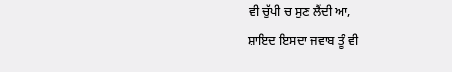ਵੀ ਚੁੱਪੀ ਚ ਸੁਣ ਲੈਂਦੀ ਆ,
ਸ਼ਾਇਦ ਇਸਦਾ ਜਵਾਬ ਤੂੰ ਵੀ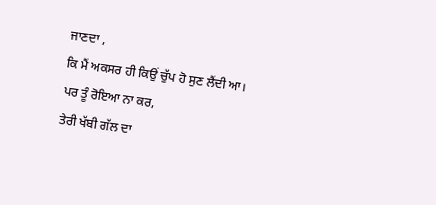ਜਾਣਦਾ ,
ਕਿ ਮੈਂ ਅਕਸਰ ਹੀ ਕਿਉਂ ਚੁੱਪ ਹੋ ਸੁਣ ਲੈਂਦੀ ਆ।
ਪਰ ਤੂੰ ਰੋਇਆ ਨਾ ਕਰ,
ਤੇਰੀ ਖੱਬੀ ਗੱਲ ਦਾ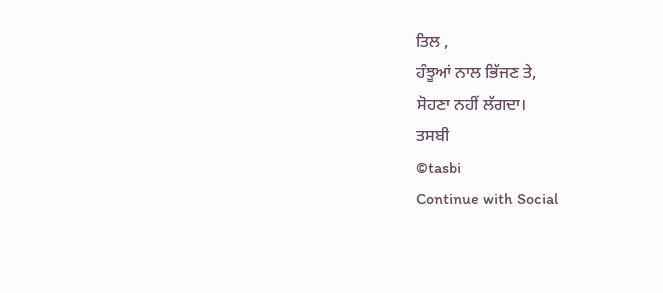ਤਿਲ ,
ਹੰਝੂਆਂ ਨਾਲ ਭਿੱਜਣ ਤੇ,
ਸੋਹਣਾ ਨਹੀਂ ਲੱਗਦਾ।
ਤਸਬੀ
©tasbi
Continue with Social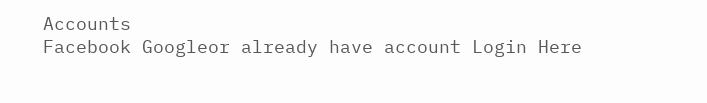Accounts
Facebook Googleor already have account Login Here